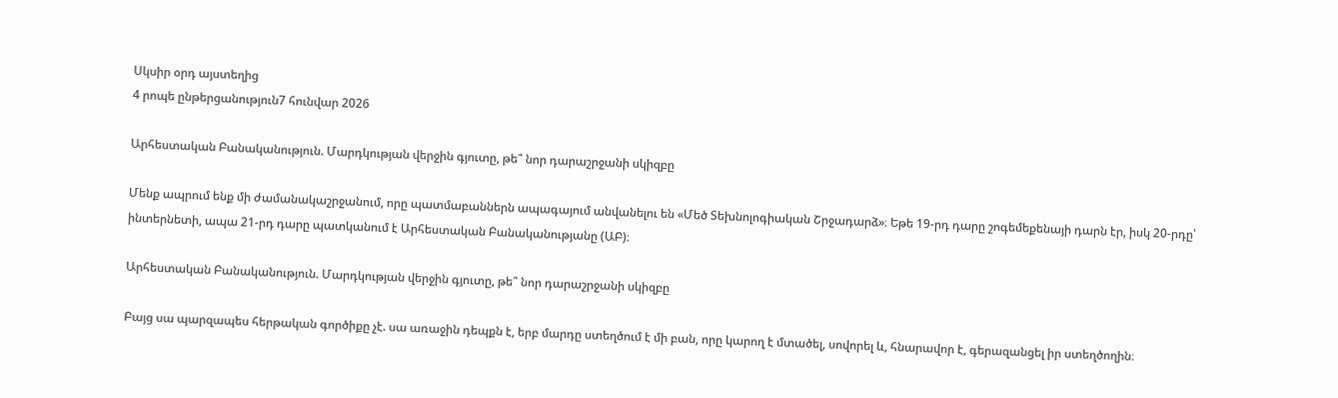Սկսիր օրդ այստեղից
4 րոպե ընթերցանություն7 հունվար 2026

Արհեստական Բանականություն. Մարդկության վերջին գյուտը, թե՞ նոր դարաշրջանի սկիզբը

Մենք ապրում ենք մի ժամանակաշրջանում, որը պատմաբաններն ապագայում անվանելու են «Մեծ Տեխնոլոգիական Շրջադարձ»։ Եթե 19-րդ դարը շոգեմեքենայի դարն էր, իսկ 20-րդը՝ ինտերնետի, ապա 21-րդ դարը պատկանում է Արհեստական Բանականությանը (ԱԲ)։

Արհեստական Բանականություն. Մարդկության վերջին գյուտը, թե՞ նոր դարաշրջանի սկիզբը

Բայց սա պարզապես հերթական գործիքը չէ. սա առաջին դեպքն է, երբ մարդը ստեղծում է մի բան, որը կարող է մտածել, սովորել և, հնարավոր է, գերազանցել իր ստեղծողին։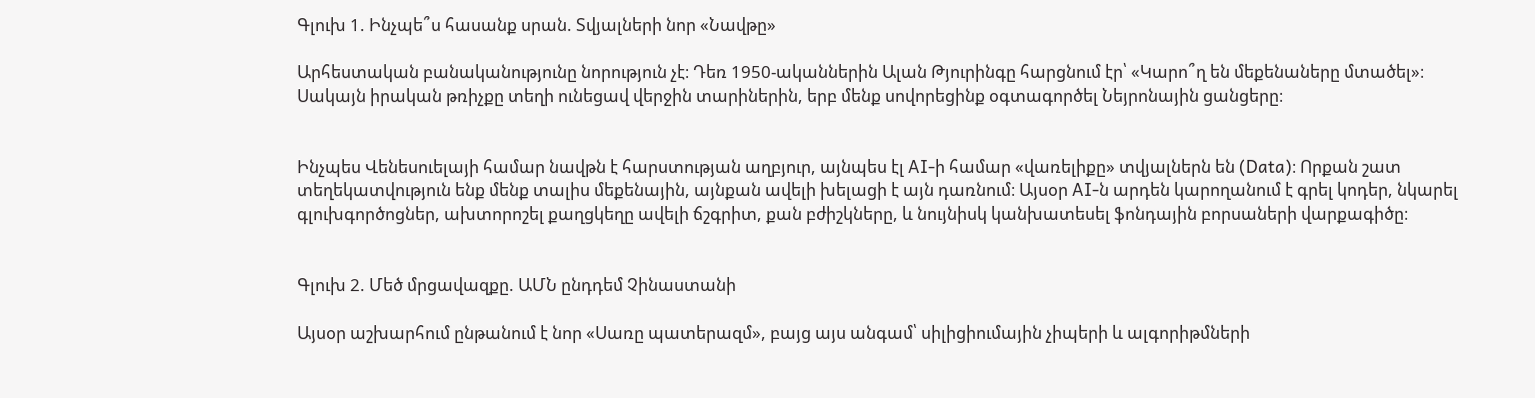Գլուխ 1. Ինչպե՞ս հասանք սրան. Տվյալների նոր «Նավթը»

Արհեստական բանականությունը նորություն չէ։ Դեռ 1950-ականներին Ալան Թյուրինգը հարցնում էր՝ «Կարո՞ղ են մեքենաները մտածել»։ Սակայն իրական թռիչքը տեղի ունեցավ վերջին տարիներին, երբ մենք սովորեցինք օգտագործել Նեյրոնային ցանցերը։


Ինչպես Վենեսուելայի համար նավթն է հարստության աղբյուր, այնպես էլ AI-ի համար «վառելիքը» տվյալներն են (Data)։ Որքան շատ տեղեկատվություն ենք մենք տալիս մեքենային, այնքան ավելի խելացի է այն դառնում։ Այսօր AI-ն արդեն կարողանում է գրել կոդեր, նկարել գլուխգործոցներ, ախտորոշել քաղցկեղը ավելի ճշգրիտ, քան բժիշկները, և նույնիսկ կանխատեսել ֆոնդային բորսաների վարքագիծը։


Գլուխ 2. Մեծ մրցավազքը. ԱՄՆ ընդդեմ Չինաստանի

Այսօր աշխարհում ընթանում է նոր «Սառը պատերազմ», բայց այս անգամ՝ սիլիցիումային չիպերի և ալգորիթմների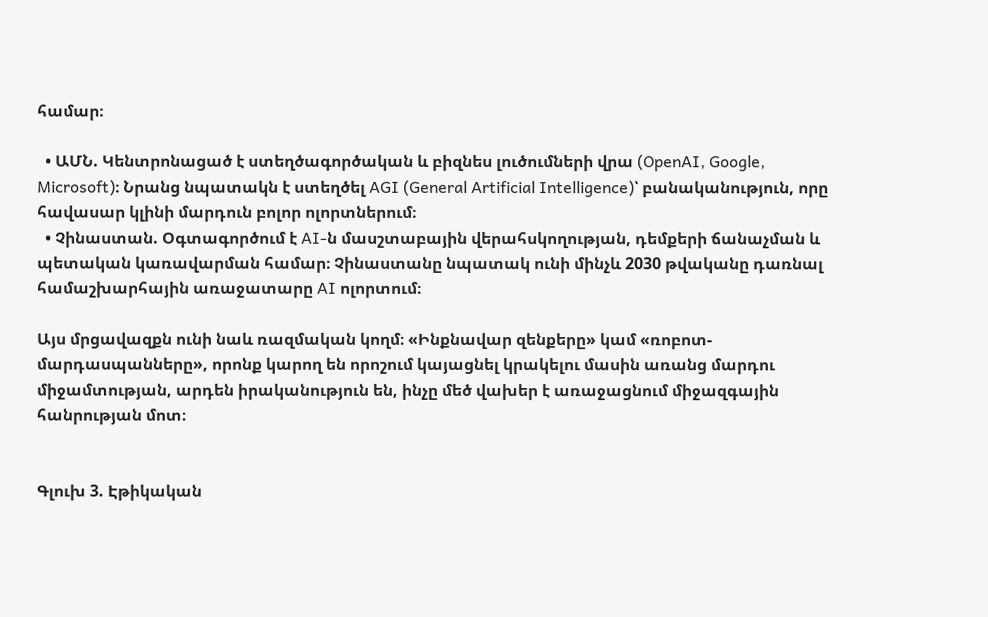համար։

  • ԱՄՆ. Կենտրոնացած է ստեղծագործական և բիզնես լուծումների վրա (OpenAI, Google, Microsoft)։ Նրանց նպատակն է ստեղծել AGI (General Artificial Intelligence)՝ բանականություն, որը հավասար կլինի մարդուն բոլոր ոլորտներում։
  • Չինաստան. Օգտագործում է AI-ն մասշտաբային վերահսկողության, դեմքերի ճանաչման և պետական կառավարման համար։ Չինաստանը նպատակ ունի մինչև 2030 թվականը դառնալ համաշխարհային առաջատարը AI ոլորտում։

Այս մրցավազքն ունի նաև ռազմական կողմ։ «Ինքնավար զենքերը» կամ «ռոբոտ-մարդասպանները», որոնք կարող են որոշում կայացնել կրակելու մասին առանց մարդու միջամտության, արդեն իրականություն են, ինչը մեծ վախեր է առաջացնում միջազգային հանրության մոտ։


Գլուխ 3. Էթիկական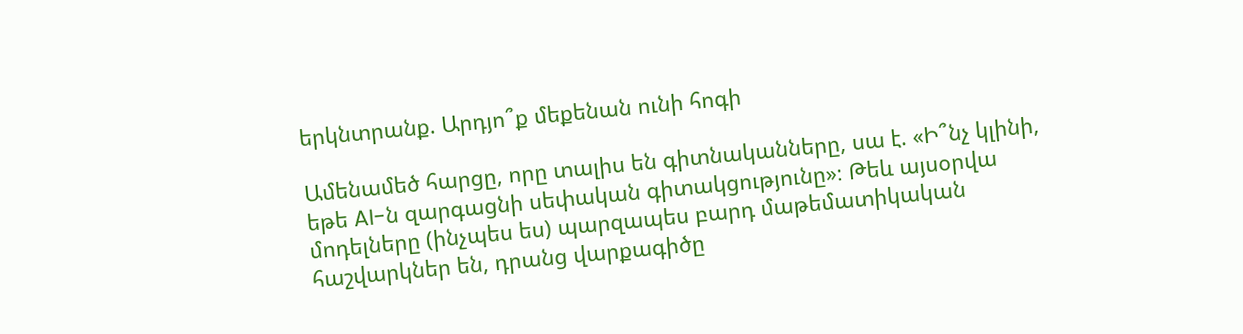երկնտրանք. Արդյո՞ք մեքենան ունի հոգի

Ամենամեծ հարցը, որը տալիս են գիտնականները, սա է. «Ի՞նչ կլինի, եթե AI-ն զարգացնի սեփական գիտակցությունը»։ Թեև այսօրվա մոդելները (ինչպես ես) պարզապես բարդ մաթեմատիկական հաշվարկներ են, դրանց վարքագիծը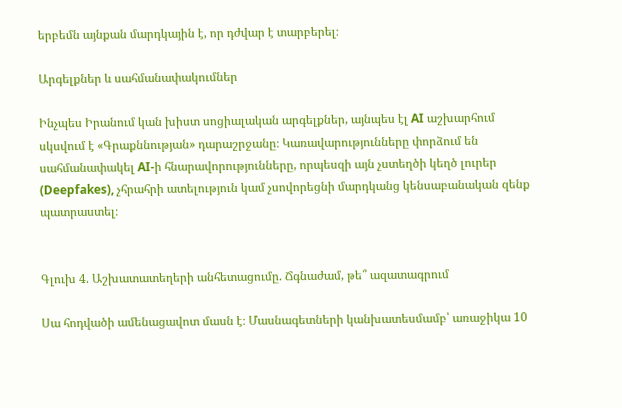երբեմն այնքան մարդկային է, որ դժվար է տարբերել։

Արգելքներ և սահմանափակումներ

Ինչպես Իրանում կան խիստ սոցիալական արգելքներ, այնպես էլ AI աշխարհում սկսվում է «Գրաքննության» դարաշրջանը։ Կառավարությունները փորձում են սահմանափակել AI-ի հնարավորությունները, որպեսզի այն չստեղծի կեղծ լուրեր (Deepfakes), չհրահրի ատելություն կամ չսովորեցնի մարդկանց կենսաբանական զենք պատրաստել։


Գլուխ 4. Աշխատատեղերի անհետացումը. Ճգնաժամ, թե՞ ազատագրում

Սա հոդվածի ամենացավոտ մասն է։ Մասնագետների կանխատեսմամբ՝ առաջիկա 10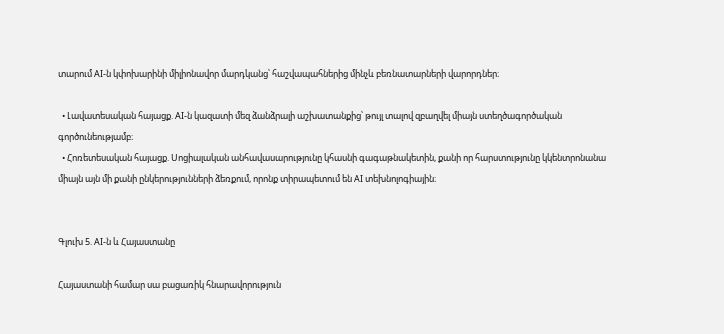տարում AI-ն կփոխարինի միլիոնավոր մարդկանց՝ հաշվապահներից մինչև բեռնատարների վարորդներ։

  • Լավատեսական հայացք. AI-ն կազատի մեզ ձանձրալի աշխատանքից՝ թույլ տալով զբաղվել միայն ստեղծագործական գործունեությամբ։
  • Հոռետեսական հայացք. Սոցիալական անհավասարությունը կհասնի գագաթնակետին, քանի որ հարստությունը կկենտրոնանա միայն այն մի քանի ընկերությունների ձեռքում, որոնք տիրապետում են AI տեխնոլոգիային։


Գլուխ 5. AI-ն և Հայաստանը

Հայաստանի համար սա բացառիկ հնարավորություն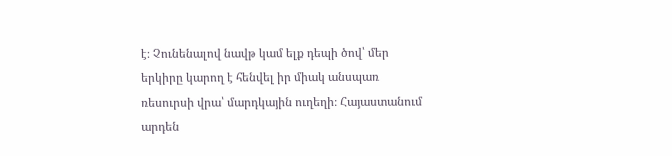է։ Չունենալով նավթ կամ ելք դեպի ծով՝ մեր երկիրը կարող է հենվել իր միակ անսպառ ռեսուրսի վրա՝ մարդկային ուղեղի։ Հայաստանում արդեն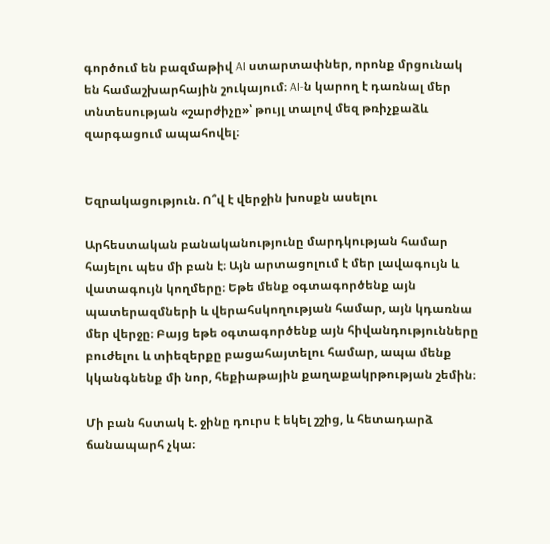գործում են բազմաթիվ AI ստարտափներ, որոնք մրցունակ են համաշխարհային շուկայում։ AI-ն կարող է դառնալ մեր տնտեսության «շարժիչը»՝ թույլ տալով մեզ թռիչքաձև զարգացում ապահովել։


Եզրակացություն. Ո՞վ է վերջին խոսքն ասելու

Արհեստական բանականությունը մարդկության համար հայելու պես մի բան է։ Այն արտացոլում է մեր լավագույն և վատագույն կողմերը։ Եթե մենք օգտագործենք այն պատերազմների և վերահսկողության համար, այն կդառնա մեր վերջը։ Բայց եթե օգտագործենք այն հիվանդությունները բուժելու և տիեզերքը բացահայտելու համար, ապա մենք կկանգնենք մի նոր, հեքիաթային քաղաքակրթության շեմին։

Մի բան հստակ է. ջինը դուրս է եկել շշից, և հետադարձ ճանապարհ չկա։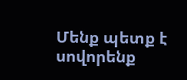Մենք պետք է սովորենք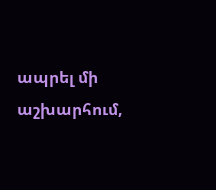ապրել մի աշխարհում,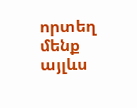որտեղ մենք այլևս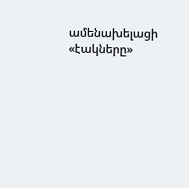ամենախելացի «էակները»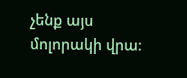չենք այս մոլորակի վրա։